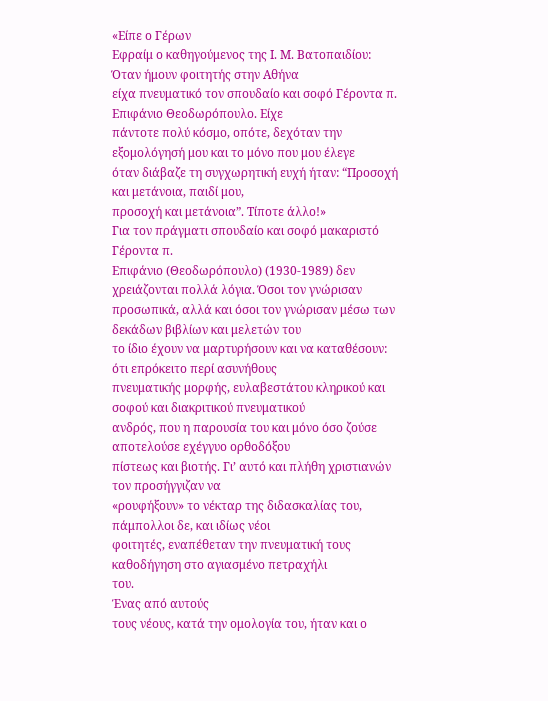«Είπε ο Γέρων
Εφραίμ ο καθηγούμενος της Ι. Μ. Βατοπαιδίου: Όταν ήμουν φοιτητής στην Αθήνα
είχα πνευματικό τον σπουδαίο και σοφό Γέροντα π. Επιφάνιο Θεοδωρόπουλο. Είχε
πάντοτε πολύ κόσμο, οπότε, δεχόταν την εξομολόγησή μου και το μόνο που μου έλεγε
όταν διάβαζε τη συγχωρητική ευχή ήταν: “Προσοχή και μετάνοια, παιδί μου,
προσοχή και μετάνοια”. Τίποτε άλλο!»
Για τον πράγματι σπουδαίο και σοφό μακαριστό Γέροντα π.
Επιφάνιο (Θεοδωρόπουλο) (1930-1989) δεν χρειάζονται πολλά λόγια. Όσοι τον γνώρισαν
προσωπικά, αλλά και όσοι τον γνώρισαν μέσω των δεκάδων βιβλίων και μελετών του
το ίδιο έχουν να μαρτυρήσουν και να καταθέσουν: ότι επρόκειτο περί ασυνήθους
πνευματικής μορφής, ευλαβεστάτου κληρικού και σοφού και διακριτικού πνευματικού
ανδρός, που η παρουσία του και μόνο όσο ζούσε αποτελούσε εχέγγυο ορθοδόξου
πίστεως και βιοτής. Γι’ αυτό και πλήθη χριστιανών τον προσήγγιζαν να
«ρουφήξουν» το νέκταρ της διδασκαλίας του, πάμπολλοι δε, και ιδίως νέοι
φοιτητές, εναπέθεταν την πνευματική τους καθοδήγηση στο αγιασμένο πετραχήλι
του.
Ένας από αυτούς
τους νέους, κατά την ομολογία του, ήταν και ο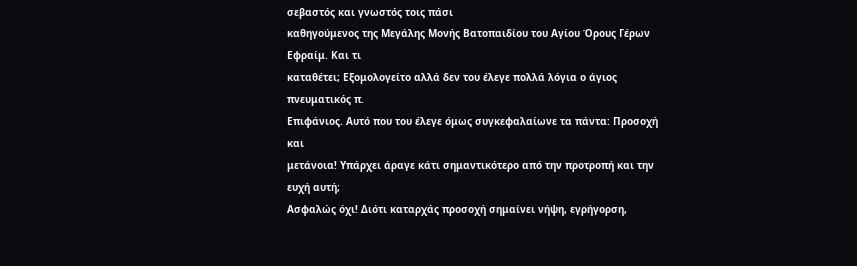σεβαστός και γνωστός τοις πάσι
καθηγούμενος της Μεγάλης Μονής Βατοπαιδίου του Αγίου Όρους Γέρων Εφραίμ. Και τι
καταθέτει; Εξομολογείτο αλλά δεν του έλεγε πολλά λόγια ο άγιος πνευματικός π.
Επιφάνιος. Αυτό που του έλεγε όμως συγκεφαλαίωνε τα πάντα: Προσοχή και
μετάνοια! Υπάρχει άραγε κάτι σημαντικότερο από την προτροπή και την ευχή αυτή;
Ασφαλώς όχι! Διότι καταρχάς προσοχή σημαίνει νήψη, εγρήγορση,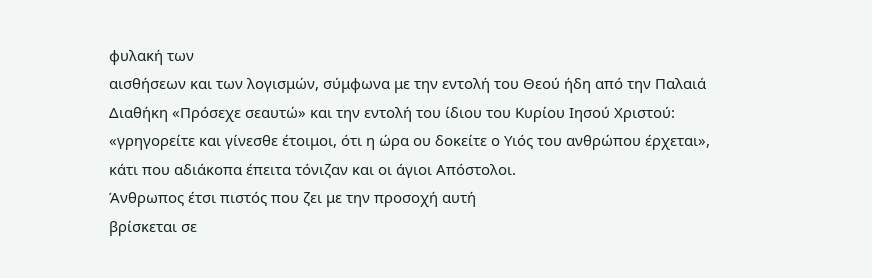φυλακή των
αισθήσεων και των λογισμών, σύμφωνα με την εντολή του Θεού ήδη από την Παλαιά
Διαθήκη «Πρόσεχε σεαυτώ» και την εντολή του ίδιου του Κυρίου Ιησού Χριστού:
«γρηγορείτε και γίνεσθε έτοιμοι, ότι η ώρα ου δοκείτε ο Υιός του ανθρώπου έρχεται»,
κάτι που αδιάκοπα έπειτα τόνιζαν και οι άγιοι Απόστολοι.
Άνθρωπος έτσι πιστός που ζει με την προσοχή αυτή
βρίσκεται σε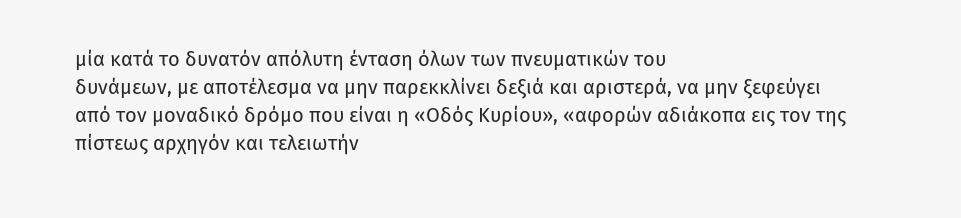μία κατά το δυνατόν απόλυτη ένταση όλων των πνευματικών του
δυνάμεων, με αποτέλεσμα να μην παρεκκλίνει δεξιά και αριστερά, να μην ξεφεύγει
από τον μοναδικό δρόμο που είναι η «Οδός Κυρίου», «αφορών αδιάκοπα εις τον της
πίστεως αρχηγόν και τελειωτήν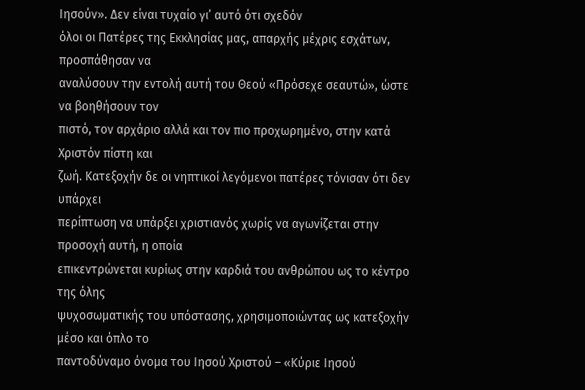Ιησούν». Δεν είναι τυχαίο γι’ αυτό ότι σχεδόν
όλοι οι Πατέρες της Εκκλησίας μας, απαρχής μέχρις εσχάτων, προσπάθησαν να
αναλύσουν την εντολή αυτή του Θεού «Πρόσεχε σεαυτώ», ώστε να βοηθήσουν τον
πιστό, τον αρχάριο αλλά και τον πιο προχωρημένο, στην κατά Χριστόν πίστη και
ζωή. Κατεξοχήν δε οι νηπτικοί λεγόμενοι πατέρες τόνισαν ότι δεν υπάρχει
περίπτωση να υπάρξει χριστιανός χωρίς να αγωνίζεται στην προσοχή αυτή, η οποία
επικεντρώνεται κυρίως στην καρδιά του ανθρώπου ως το κέντρο της όλης
ψυχοσωματικής του υπόστασης, χρησιμοποιώντας ως κατεξοχήν μέσο και όπλο το
παντοδύναμο όνομα του Ιησού Χριστού – «Κύριε Ιησού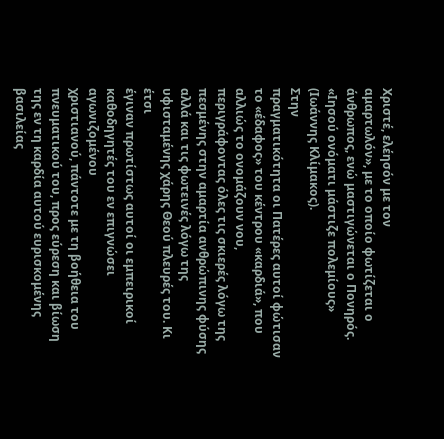Χριστέ, ελέησόν με τον
αμαρτωλόν», με το οποίο φωτίζεται ο άνθρωπος, ενώ μαστιγώνεται ο Πονηρός.
«Ιησού ονόματι μάστιζε πολεμίους» (Ιωάννης Κλίμακος).
Στην
πραγματικότητα οι Πατέρες αυτοί φώτισαν το «έδαφος» του κέντρου «καρδιά», που αλλιώς το ονομάζουν νου,
περιγράφοντας όλες τις σκιερές λόγω της πεσμένης στην αμαρτία ανθρώπινης φύσης
αλλά και τις φωτεινές λόγω της υφισταμένης χάρης Θεού πλευρές του. Κι έτσι
έγιναν πρωτίστως αυτοί οι εμπειρικοί καθοδηγητές του εν επιγνώσει αγωνιζομένου
χριστιανού, πάντοτε με τη βοήθεια του πνευματικού του, προς εύρεση και βίωση
της εν τη καρδία αυτού ευρισκομένης βασιλείας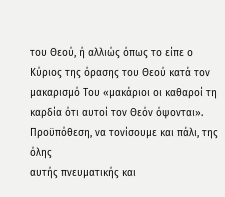του Θεού, ή αλλιώς όπως το είπε ο
Κύριος της όρασης του Θεού κατά τον μακαρισμό Του «μακάριοι οι καθαροί τη
καρδία ότι αυτοί τον Θεόν όψονται». Προϋπόθεση, να τονίσουμε και πάλι, της όλης
αυτής πνευματικής και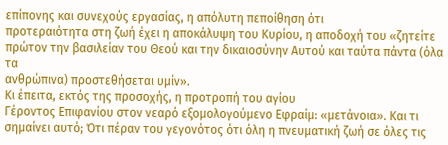επίπονης και συνεχούς εργασίας, η απόλυτη πεποίθηση ότι
προτεραιότητα στη ζωή έχει η αποκάλυψη του Κυρίου, η αποδοχή του «ζητείτε
πρώτον την βασιλείαν του Θεού και την δικαιοσύνην Αυτού και ταύτα πάντα (όλα τα
ανθρώπινα) προστεθήσεται υμίν».
Κι έπειτα, εκτός της προσοχής, η προτροπή του αγίου
Γέροντος Επιφανίου στον νεαρό εξομολογούμενο Εφραίμ: «μετάνοια». Και τι
σημαίνει αυτό; Ότι πέραν του γεγονότος ότι όλη η πνευματική ζωή σε όλες τις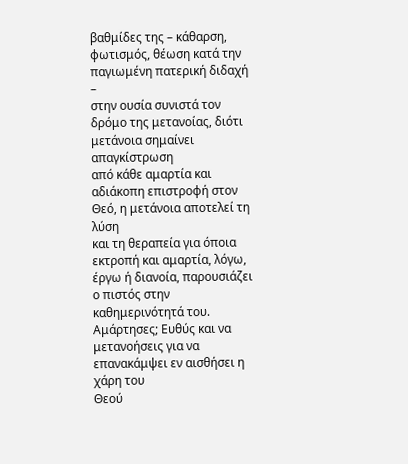βαθμίδες της – κάθαρση, φωτισμός, θέωση κατά την παγιωμένη πατερική διδαχή –
στην ουσία συνιστά τον δρόμο της μετανοίας, διότι μετάνοια σημαίνει απαγκίστρωση
από κάθε αμαρτία και αδιάκοπη επιστροφή στον Θεό, η μετάνοια αποτελεί τη λύση
και τη θεραπεία για όποια εκτροπή και αμαρτία, λόγω, έργω ή διανοία, παρουσιάζει ο πιστός στην καθημερινότητά του.
Αμάρτησες; Ευθύς και να μετανοήσεις για να επανακάμψει εν αισθήσει η χάρη του
Θεού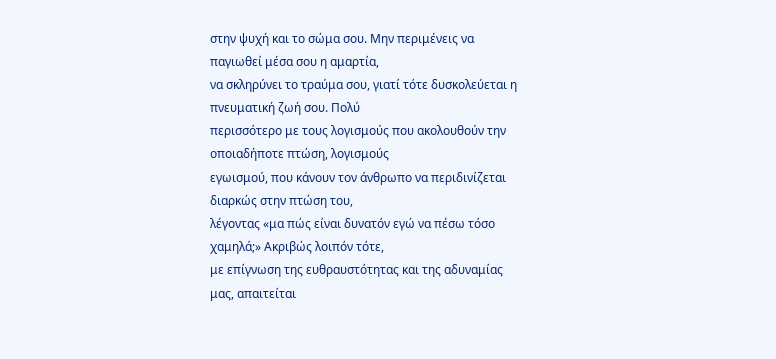στην ψυχή και το σώμα σου. Μην περιμένεις να παγιωθεί μέσα σου η αμαρτία,
να σκληρύνει το τραύμα σου, γιατί τότε δυσκολεύεται η πνευματική ζωή σου. Πολύ
περισσότερο με τους λογισμούς που ακολουθούν την οποιαδήποτε πτώση, λογισμούς
εγωισμού, που κάνουν τον άνθρωπο να περιδινίζεται διαρκώς στην πτώση του,
λέγοντας «μα πώς είναι δυνατόν εγώ να πέσω τόσο χαμηλά;» Ακριβώς λοιπόν τότε,
με επίγνωση της ευθραυστότητας και της αδυναμίας μας, απαιτείται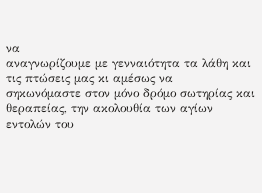να
αναγνωρίζουμε με γενναιότητα τα λάθη και τις πτώσεις μας κι αμέσως να
σηκωνόμαστε στον μόνο δρόμο σωτηρίας και θεραπείας, την ακολουθία των αγίων
εντολών του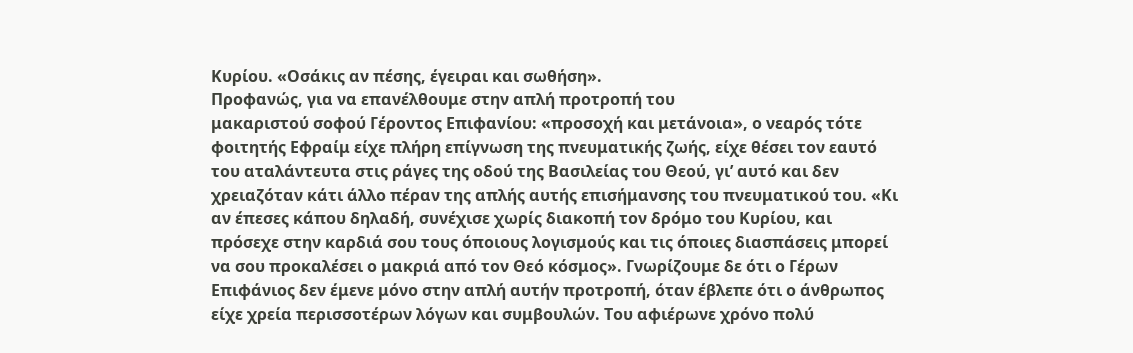Κυρίου. «Οσάκις αν πέσης, έγειραι και σωθήση».
Προφανώς, για να επανέλθουμε στην απλή προτροπή του
μακαριστού σοφού Γέροντος Επιφανίου: «προσοχή και μετάνοια», ο νεαρός τότε
φοιτητής Εφραίμ είχε πλήρη επίγνωση της πνευματικής ζωής, είχε θέσει τον εαυτό
του αταλάντευτα στις ράγες της οδού της Βασιλείας του Θεού, γι’ αυτό και δεν
χρειαζόταν κάτι άλλο πέραν της απλής αυτής επισήμανσης του πνευματικού του. «Κι
αν έπεσες κάπου δηλαδή, συνέχισε χωρίς διακοπή τον δρόμο του Κυρίου, και
πρόσεχε στην καρδιά σου τους όποιους λογισμούς και τις όποιες διασπάσεις μπορεί
να σου προκαλέσει ο μακριά από τον Θεό κόσμος». Γνωρίζουμε δε ότι ο Γέρων
Επιφάνιος δεν έμενε μόνο στην απλή αυτήν προτροπή, όταν έβλεπε ότι ο άνθρωπος
είχε χρεία περισσοτέρων λόγων και συμβουλών. Του αφιέρωνε χρόνο πολύ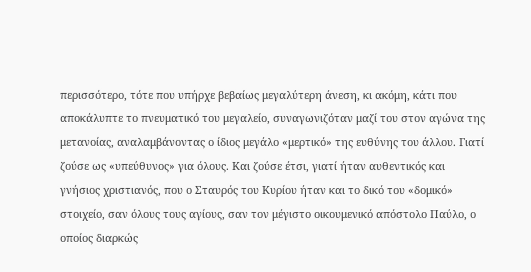περισσότερο, τότε που υπήρχε βεβαίως μεγαλύτερη άνεση, κι ακόμη, κάτι που
αποκάλυπτε το πνευματικό του μεγαλείο, συναγωνιζόταν μαζί του στον αγώνα της
μετανοίας, αναλαμβάνοντας ο ίδιος μεγάλο «μερτικό» της ευθύνης του άλλου. Γιατί
ζούσε ως «υπεύθυνος» για όλους. Και ζούσε έτσι, γιατί ήταν αυθεντικός και
γνήσιος χριστιανός, που ο Σταυρός του Κυρίου ήταν και το δικό του «δομικό»
στοιχείο, σαν όλους τους αγίους, σαν τον μέγιστο οικουμενικό απόστολο Παύλο, ο
οποίος διαρκώς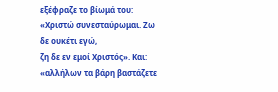εξέφραζε το βίωμά του: «Χριστώ συνεσταύρωμαι. Ζω δε ουκέτι εγώ,
ζη δε εν εμοί Χριστός». Και: «αλλήλων τα βάρη βαστάζετε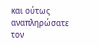και ούτως αναπληρώσατε
τον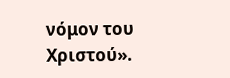νόμον του Χριστού».